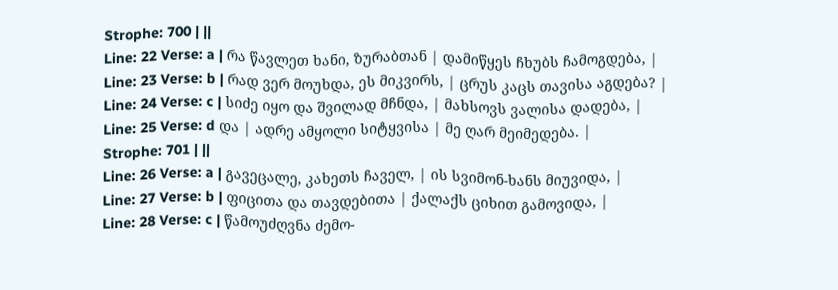Strophe: 700 | ||
Line: 22 Verse: a | რა წავლეთ ხანი, ზურაბთან | დამიწყეს ჩხუბს ჩამოგდება, |
Line: 23 Verse: b | რად ვერ მოუხდა, ეს მიკვირს, | ცრუს კაცს თავისა აგდება? |
Line: 24 Verse: c | სიძე იყო და შვილად მჩნდა, | მახსოვს ვალისა დადება, |
Line: 25 Verse: d და | ადრე ამყოლი სიტყვისა | მე ღარ მეიმედება. |
Strophe: 701 | ||
Line: 26 Verse: a | გავეცალე, კახეთს ჩაველ, | ის სვიმონ-ხანს მიუვიდა, |
Line: 27 Verse: b | ფიცითა და თავდებითა | ქალაქს ციხით გამოვიდა, |
Line: 28 Verse: c | წამოუძღვნა ძემო-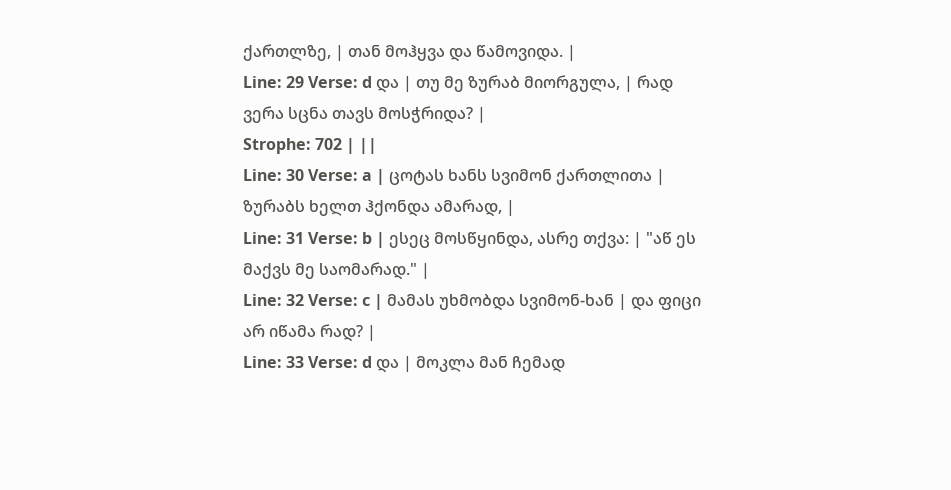ქართლზე, | თან მოჰყვა და წამოვიდა. |
Line: 29 Verse: d და | თუ მე ზურაბ მიორგულა, | რად ვერა სცნა თავს მოსჭრიდა? |
Strophe: 702 | ||
Line: 30 Verse: a | ცოტას ხანს სვიმონ ქართლითა | ზურაბს ხელთ ჰქონდა ამარად, |
Line: 31 Verse: b | ესეც მოსწყინდა, ასრე თქვა: | "აწ ეს მაქვს მე საომარად." |
Line: 32 Verse: c | მამას უხმობდა სვიმონ-ხან | და ფიცი არ იწამა რად? |
Line: 33 Verse: d და | მოკლა მან ჩემად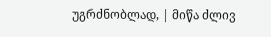უგრძნობლად, | მიწა ძლივ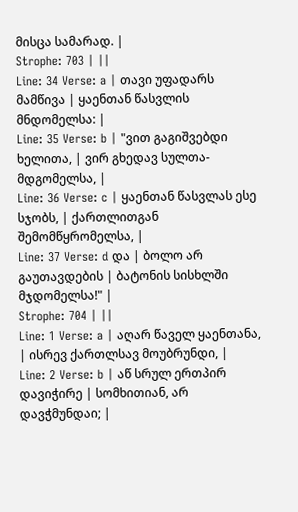მისცა სამარად. |
Strophe: 703 | ||
Line: 34 Verse: a | თავი უფადარს მამწივა | ყაენთან წასვლის მნდომელსა: |
Line: 35 Verse: b | "ვით გაგიშვებდი ხელითა, | ვირ გხედავ სულთა-მდგომელსა, |
Line: 36 Verse: c | ყაენთან წასვლას ესე სჯობს, | ქართლითგან შემომწყრომელსა, |
Line: 37 Verse: d და | ბოლო არ გაუთავდების | ბატონის სისხლში მჯდომელსა!" |
Strophe: 704 | ||
Line: 1 Verse: a | აღარ წაველ ყაენთანა, | ისრევ ქართლსავ მოუბრუნდი, |
Line: 2 Verse: b | აწ სრულ ერთპირ დავიჭირე | სომხითიან, არ დავჭმუნდაი; |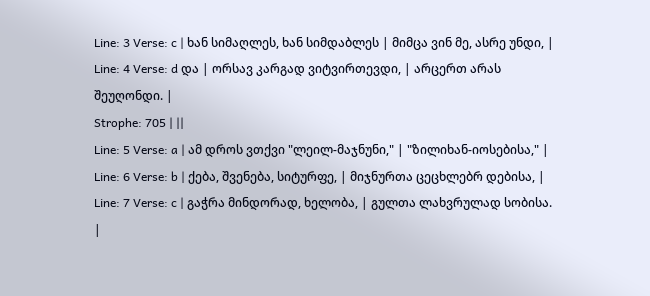Line: 3 Verse: c | ხან სიმაღლეს, ხან სიმდაბლეს | მიმცა ვინ მე, ასრე უნდი, |
Line: 4 Verse: d და | ორსავ კარგად ვიტვირთევდი, | არცერთ არას შეუღონდი. |
Strophe: 705 | ||
Line: 5 Verse: a | ამ დროს ვთქვი "ლეილ-მაჯნუნი," | "ზილიხან-იოსებისა," |
Line: 6 Verse: b | ქება, შვენება, სიტურფე, | მიჯნურთა ცეცხლებრ დებისა, |
Line: 7 Verse: c | გაჭრა მინდორად, ხელობა, | გულთა ლახვრულად სობისა. |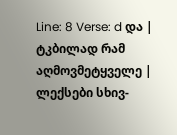Line: 8 Verse: d და | ტკბილად რამ აღმოვმეტყველე | ლექსები სხივ-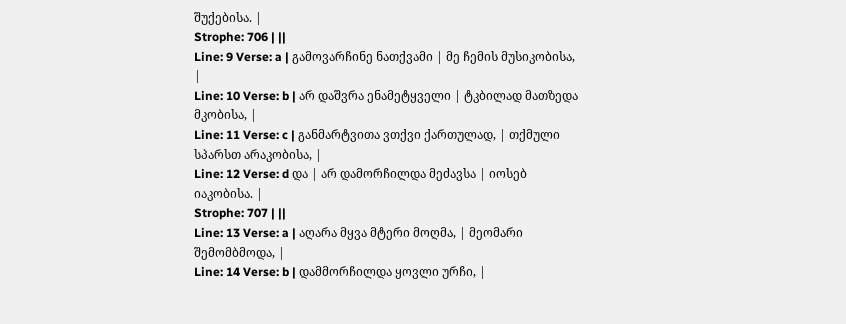შუქებისა. |
Strophe: 706 | ||
Line: 9 Verse: a | გამოვარჩინე ნათქვამი | მე ჩემის მუსიკობისა, |
Line: 10 Verse: b | არ დაშვრა ენამეტყველი | ტკბილად მათზედა მკობისა, |
Line: 11 Verse: c | განმარტვითა ვთქვი ქართულად, | თქმული სპარსთ არაკობისა, |
Line: 12 Verse: d და | არ დამორჩილდა მეძავსა | იოსებ იაკობისა. |
Strophe: 707 | ||
Line: 13 Verse: a | აღარა მყვა მტერი მოღმა, | მეომარი შემომბმოდა, |
Line: 14 Verse: b | დამმორჩილდა ყოვლი ურჩი, |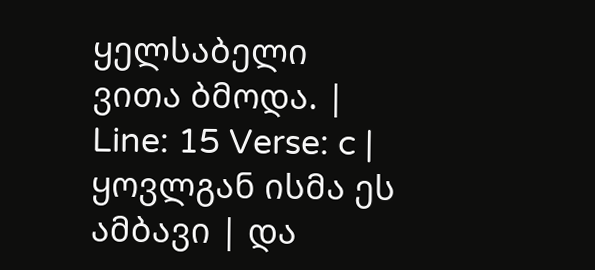ყელსაბელი ვითა ბმოდა. |
Line: 15 Verse: c | ყოვლგან ისმა ეს ამბავი | და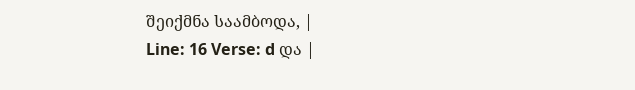შეიქმნა საამბოდა, |
Line: 16 Verse: d და |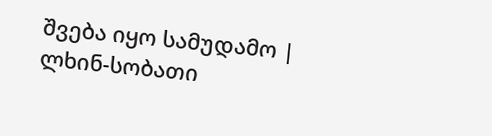შვება იყო სამუდამო | ლხინ-სობათი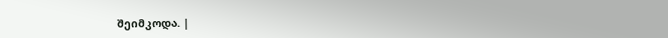შეიმკოდა. |